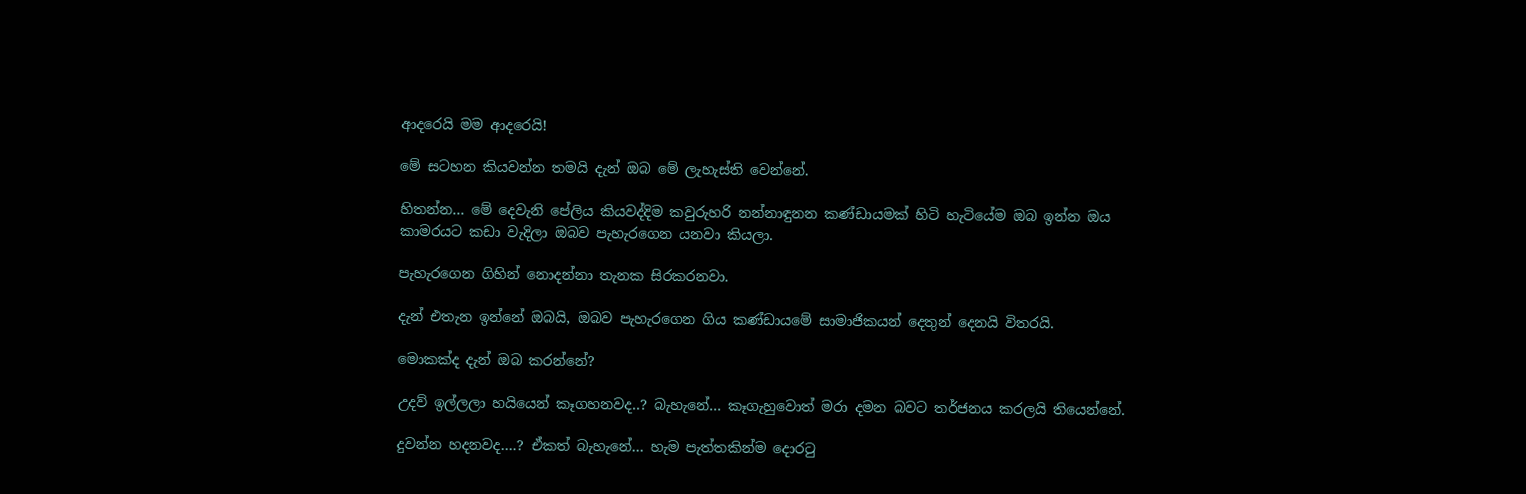ආදරෙයි මම ආදරෙයි!

මේ සටහන කියවන්න තමයි දැන් ඔබ මේ ලැහැස්ති වෙන්නේ.

හිතන්න… මේ දෙවැනි පේලිය කියවද්දිම කවුරුහරි නන්නාඳුනන කණ්ඩායමක් හිටි හැටියේම ඔබ ඉන්න ඔය කාමරයට කඩා වැදිලා ඔබව පැහැරගෙන යනවා කියලා.

පැහැරගෙන ගිහින් නොදන්නා තැනක සිරකරනවා.

දැන් එතැන ඉන්නේ ඔබයි, ඔබව පැහැරගෙන ගිය කණ්ඩායමේ සාමාජිකයන් දෙතුන් දෙනයි විතරයි.

මොකක්ද දැන් ඔබ කරන්නේ?

උදව් ඉල්ලලා හයියෙන් කෑගහනවද..? බැහැනේ… කෑගැහුවොත් මරා දමන බවට තර්ජනය කරලයි තියෙන්නේ.

දුවන්න හදනවද….? ඒකත් බැහැනේ… හැම පැත්තකින්ම දොරටු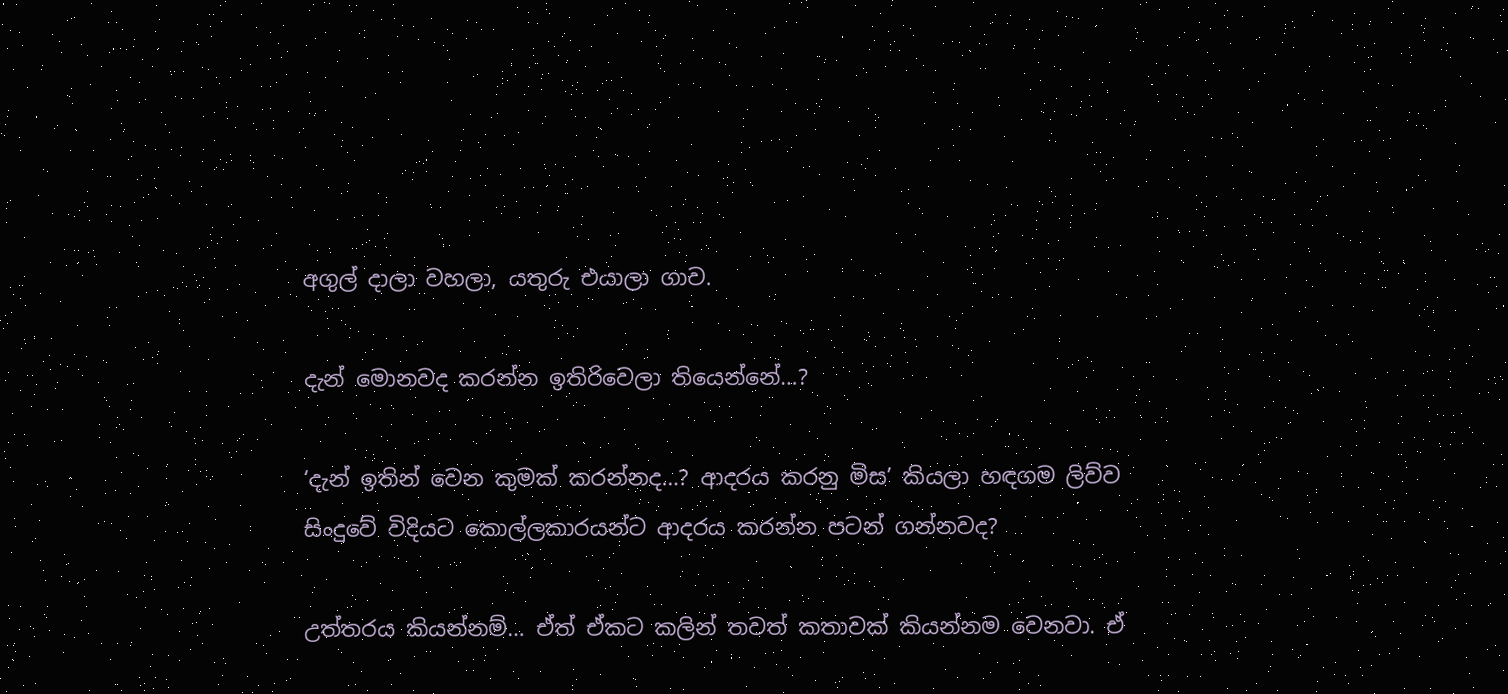අගුල් දාලා වහලා, යතුරු එයාලා ගාව.

දැන් මොනවද කරන්න ඉතිරිවෙලා තියෙන්නේ…?

‘දැන් ඉතින් වෙන කුමක් කරන්නද…? ආදරය කරනු මිස’ කියලා හඳගම ලිව්ව සිංදුවේ විදියට කොල්ලකාරයන්ට ආදරය කරන්න පටන් ගන්නවද?

උත්තරය කියන්නම්… ඒත් ඒකට කලින් තවත් කතාවක් කියන්නම වෙනවා. ඒ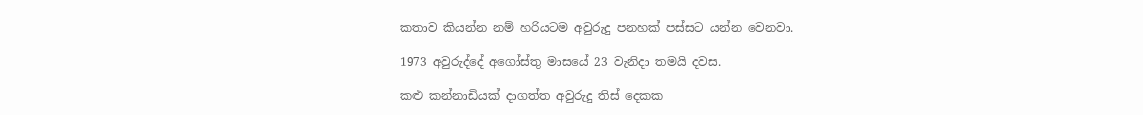කතාව කියන්න නම් හරියටම අවුරුදු පනහක් පස්සට යන්න වෙනවා.

1973 අවුරුද්දේ අගෝස්තු මාසයේ 23 වැනිදා තමයි දවස.

කළු කන්නාඩියක් දාගත්ත අවුරුදු තිස් දෙකක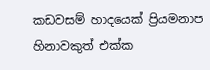කඩවසම් හාදයෙක් ප්‍රියමනාප හිනාවකුත් එක්ක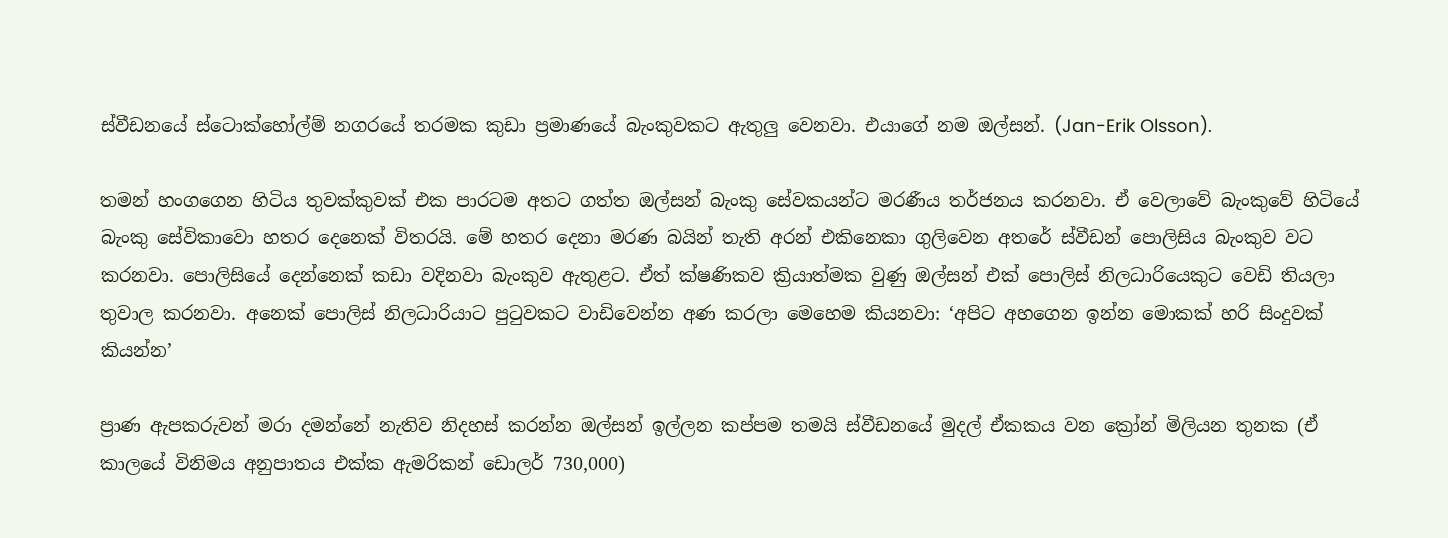ස්වීඩනයේ ස්ටොක්හෝල්ම් නගරයේ තරමක කුඩා ප්‍රමාණයේ බැංකුවකට ඇතුලු වෙනවා. එයාගේ නම ඔල්සන්. (Jan-Erik Olsson).

තමන් හංගගෙන හිටිය තුවක්කුවක් එක පාරටම අතට ගත්ත ඔල්සන් බැංකු සේවකයන්ට මරණීය තර්ජනය කරනවා. ඒ වෙලාවේ බැංකුවේ හිටියේ බැංකු සේවිකාවො හතර දෙනෙක් විතරයි. මේ හතර දෙනා මරණ බයින් තැති අරන් එකිනෙකා ගුලිවෙන අතරේ ස්වීඩන් පොලිසිය බැංකුව වට කරනවා. පොලිසියේ දෙන්නෙක් කඩා වදිනවා බැංකුව ඇතුළට. ඒත් ක්ෂණිකව ක්‍රියාත්මක වුණු ඔල්සන් එක් පොලිස් නිලධාරියෙකුට වෙඩි තියලා තුවාල කරනවා. අනෙක් පොලිස් නිලධාරියාට පුටුවකට වාඩිවෙන්න අණ කරලා මෙහෙම කියනවා: ‘අපිට අහගෙන ඉන්න මොකක් හරි සිංදුවක් කියන්න’

ප්‍රාණ ඇපකරුවන් මරා දමන්නේ නැතිව නිදහස් කරන්න ඔල්සන් ඉල්ලන කප්පම තමයි ස්වීඩනයේ මුදල් ඒකකය වන ක්‍රෝන් මිලියන තුනක (ඒ කාලයේ විනිමය අනුපාතය එක්ක ඇමරිකන් ඩොලර් 730,000)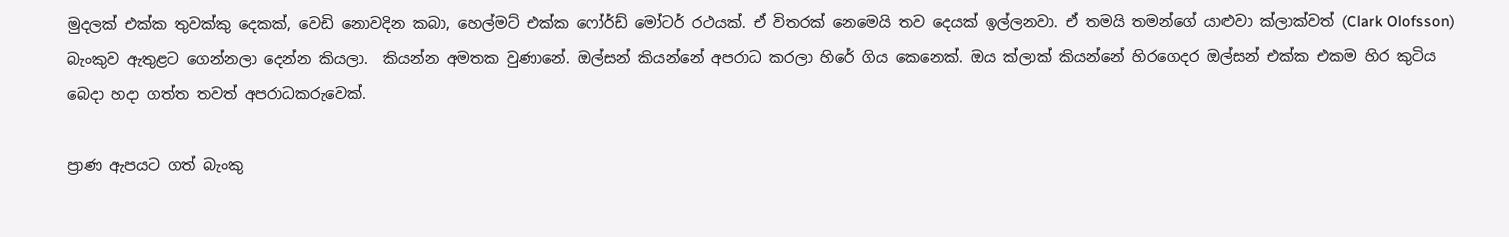මුදලක් එක්ක තුවක්කු දෙකක්, වෙඩි නොවදින කබා, හෙල්මට් එක්ක ෆෝර්ඩ් මෝටර් රථයක්. ඒ විතරක් නෙමෙයි තව දෙයක් ඉල්ලනවා. ඒ තමයි තමන්ගේ යාළුවා ක්ලාක්වත් (Clark Olofsson) බැංකුව ඇතුළට ගෙන්නලා දෙන්න කියලා.  කියන්න අමතක වුණානේ. ඔල්සන් කියන්නේ අපරාධ කරලා හිරේ ගිය කෙනෙක්. ඔය ක්ලාක් කියන්නේ හිරගෙදර ඔල්සන් එක්ක එකම හිර කුටිය බෙදා හදා ගත්ත තවත් අපරාධකරුවෙක්.

ප්‍රාණ ඇපයට ගත් බැංකු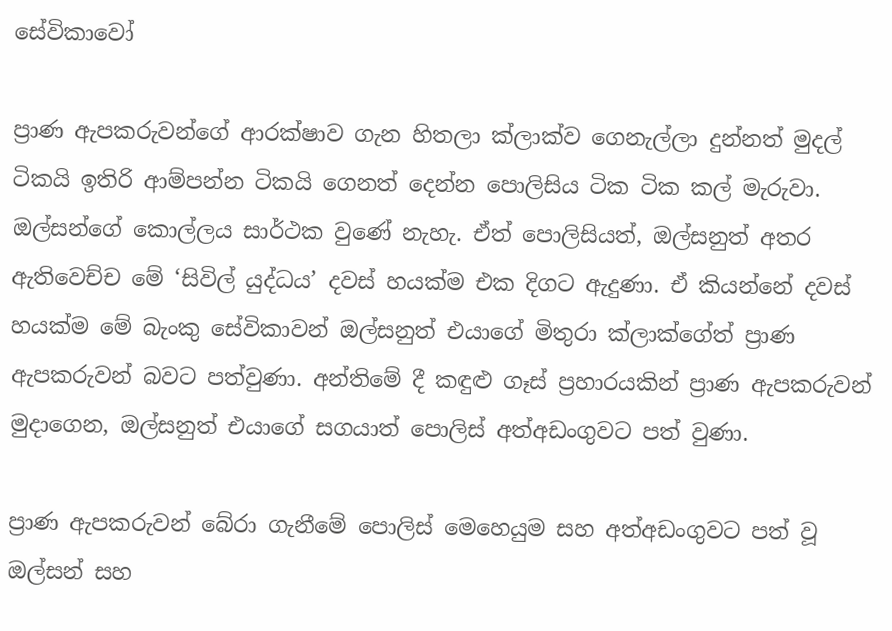සේවිකාවෝ

ප්‍රාණ ඇපකරුවන්ගේ ආරක්ෂාව ගැන හිතලා ක්ලාක්ව ගෙනැල්ලා දුන්නත් මුදල් ටිකයි ඉතිරි ආම්පන්න ටිකයි ගෙනත් දෙන්න පොලිසිය ටික ටික කල් මැරුවා. ඔල්සන්ගේ කොල්ලය සාර්ථක වුණේ නැහැ. ඒත් පොලිසියත්, ඔල්සනුත් අතර ඇතිවෙච්ච මේ ‘සිවිල් යුද්ධය’ දවස් හයක්ම එක දිගට ඇදුණා. ඒ කියන්නේ දවස් හයක්ම මේ බැංකු සේවිකාවන් ඔල්සනුත් එයාගේ මිතුරා ක්ලාක්ගේත් ප්‍රාණ ඇපකරුවන් බවට පත්වුණා. අන්තිමේ දී කඳුළු ගෑස් ප්‍රහාරයකින් ප්‍රාණ ඇපකරුවන් මුදාගෙන, ඔල්සනුත් එයාගේ සගයාත් පොලිස් අත්අඩංගුවට පත් වුණා.

ප්‍රාණ ඇපකරුවන් බේරා ගැනීමේ පොලිස් මෙහෙයුම සහ අත්අඩංගුවට පත් වූ ඔල්සන් සහ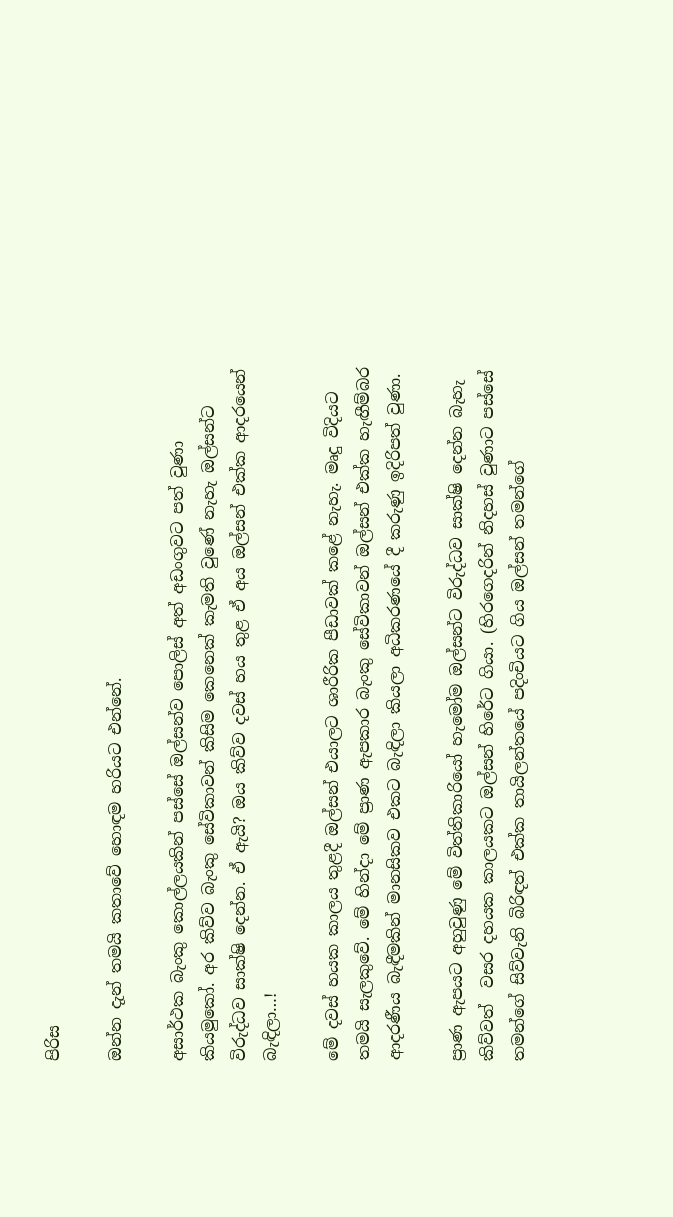පිරිස

ඔන්න දැන් තමයි කතාවේ හොඳම හරියට එන්නේ.

අසාර්ථක බැංකු කොල්ලයකින් පස්සේ ඔල්සන්ව පොලිස් අත් අඩංගුවට පත් වුණා කියමුකෝ. අර කිව්ව බැංකු සේවිකාවන් කිසිම කෙනෙක් කැමති වුණේ නැහැ ඔල්සන්ට විරුද්ධව සාක්ෂි දෙන්න. ඒ ඇයි? ඔය කිව්ව දවස් හය තුළ ඒ අය ඔල්සන් එක්ක ආදරයෙන් බැඳිලා…!

මේ දවස් හයක කාලය තුළදී ඔල්සන් එයාලට ශාරීරික පීඩාවක් කළේ නැහැ. මෘදු විදියට තමයි සැලකුවේ. මේ හින්දා මේ ප්‍රාණ ඇපකාර බැංකු සේවිකාවන් ඔල්සන් එක්ක හැඟීම්බර ආදරණීය බැඳීමකින් මානසිකව එකට බැඳිලා කියලා අධිකරණයේ දී කරුණු ඉදිරිපත් වුණා.

ප්‍රාණ ඇපයට අහුවුණු මේ විත්තිකාරියෝ හැමෝම ඔල්සන්ට විරුද්ධව සාක්ෂි දෙන්න බැහැ කිව්වත්  වසර දහයක කාලයකට ඔල්සන් හිරේට ගියා. (හිරගෙදරින් නිදහස් වුණාට පස්සේ  තමන්ගේ සිව්වැනි බිරිඳත් එක්ක තායිලන්තයේ පදිංචියට ගිය ඔල්සන් තමන්ගේ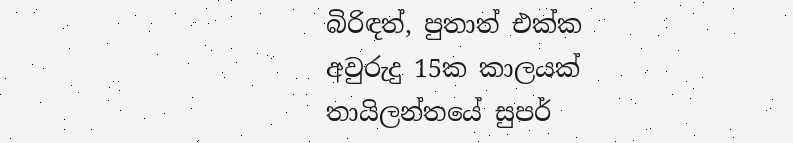බිරිඳත්, පුතාත් එක්ක අවුරුදු 15ක කාලයක් තායිලන්තයේ සුපර්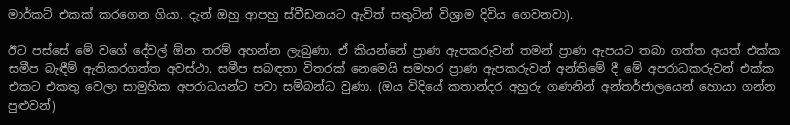මාර්කට් එකක් කරගෙන ගියා. දැන් ඔහු ආපහු ස්වීඩනයට ඇවිත් සතුටින් විශ්‍රාම දිවිය ගෙවනවා).

ඊට පස්සේ මේ වගේ දේවල් ඕන තරම් අහන්න ලැබුණා. ඒ කියන්නේ ප්‍රාණ ඇපකරුවන් තමන් ප්‍රාණ ඇපයට තබා ගත්ත අයත් එක්ක සමීප බැඳීම් ඇතිකරගත්ත අවස්ථා. සමීප සබඳතා විතරක් නෙමෙයි සමහර ප්‍රාණ ඇපකරුවන් අන්තිමේ දී මේ අපරාධකරුවන් එක්ක එකට එකතු වෙලා සාමුහික අපරාධයන්ට පවා සම්බන්ධ වුණා. (ඔය විදියේ කතාන්දර අහුරු ගණනින් අන්තර්ජාලයෙන් හොයා ගන්න පුළුවන්)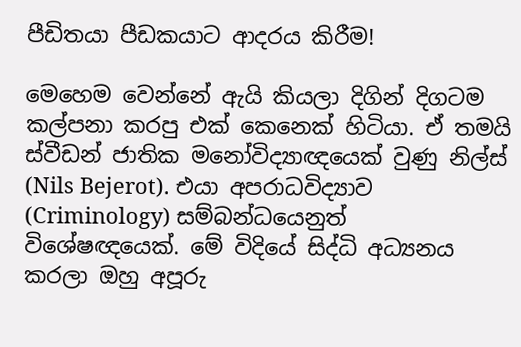පීඩිතයා පීඩකයාට ආදරය කිරීම!

මෙහෙම වෙන්නේ ඇයි කියලා දිගින් දිගටම කල්පනා කරපු එක් කෙනෙක් හිටියා. ඒ තමයි ස්වීඩන් ජාතික මනෝවිද්‍යාඥයෙක් වුණු නිල්ස් (Nils Bejerot). එයා අපරාධවිද්‍යාව (Criminology) සම්බන්ධයෙනුත් විශේෂඥයෙක්. මේ විදියේ සිද්ධි අධ්‍යනය කරලා ඔහු අපූරු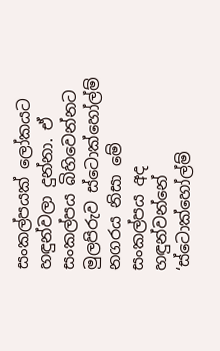සංකල්පයක් ලෝකයට හඳුන්වලා දුන්නා. ඒ සංකල්පය බිහිවෙන්නට මුලපිරුව ස්ටොක්හෝල්ම් නගරය නිසා මේ සංකල්පය අද හඳුන්වන්නේ ‘ස්ටොක්හෝල්ම්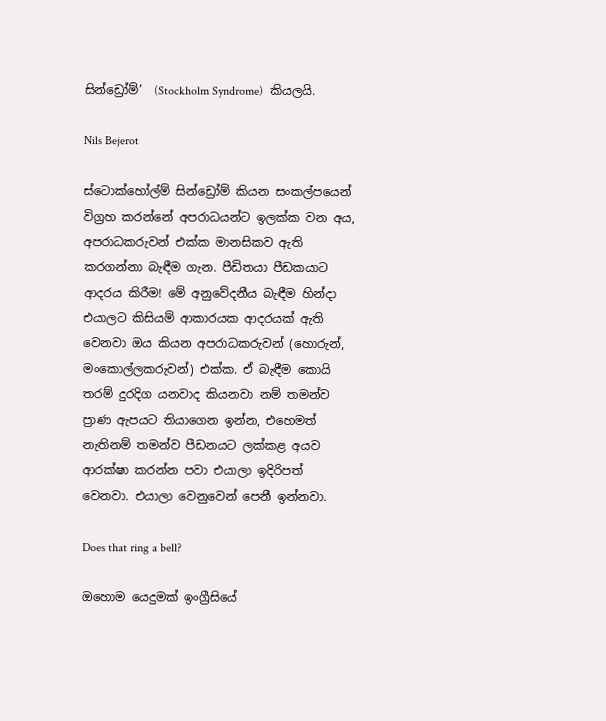සින්ඩ්‍රෝම්’  (Stockholm Syndrome)  කියලයි.

Nils Bejerot

ස්ටොක්හෝල්ම් සින්ඩ්‍රෝම් කියන සංකල්පයෙන් විග්‍රහ කරන්නේ අපරාධයන්ට ඉලක්ක වන අය, අපරාධකරුවන් එක්ක මානසිකව ඇති කරගන්නා බැඳීම ගැන. පීඩිතයා පීඩකයාට ආදරය කිරීම! මේ අනුවේදනීය බැඳීම හින්දා එයාලට කිසියම් ආකාරයක ආදරයක් ඇති වෙනවා ඔය කියන අපරාධකරුවන් (හොරුන්, මංකොල්ලකරුවන්) එක්ක. ඒ බැඳීම කොයි තරම් දුරදිග යනවාද කියනවා නම් තමන්ව ප්‍රාණ ඇපයට තියාගෙන ඉන්න, එහෙමත් නැතිනම් තමන්ව පීඩනයට ලක්කළ අයව ආරක්ෂා කරන්න පවා එයාලා ඉදිරිපත් වෙනවා. එයාලා වෙනුවෙන් පෙනී ඉන්නවා.

Does that ring a bell?

ඔහොම යෙදුමක් ඉංග්‍රීසියේ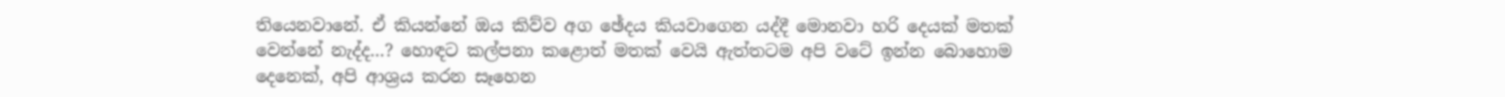තියෙනවානේ. ඒ කියන්නේ ඔය කිව්ව අග ඡේදය කියවාගෙන යද්දී මොනවා හරි දෙයක් මතක් වෙන්නේ නැද්ද…? හොඳට කල්පනා කළොත් මතක් වෙයි ඇත්තටම අපි වටේ ඉන්න බොහොම දෙනෙක්, අපි ආශ්‍රය කරන සෑහෙන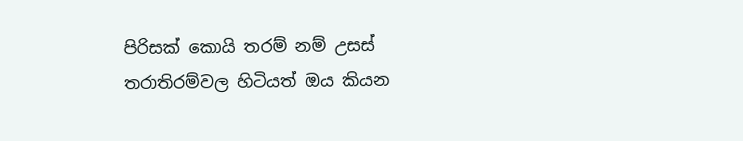පිරිසක් කොයි තරම් නම් උසස් තරාතිරම්වල හිටියත් ඔය කියන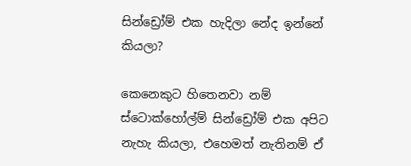සින්ඩ්‍රෝම් එක හැදිලා නේද ඉන්නේ කියලා?

කෙනෙකුට හිතෙනවා නම් ස්ටොක්හෝල්ම් සින්ඩ්‍රෝම් එක අපිට නැහැ කියලා, එහෙමත් නැතිනම් ඒ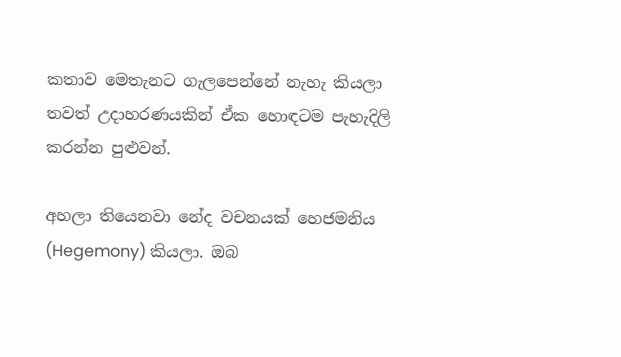කතාව මෙතැනට ගැලපෙන්නේ නැහැ කියලා තවත් උදාහරණයකින් ඒක හොඳටම පැහැදිලි කරන්න පුළුවන්.

අහලා තියෙනවා නේද වචනයක් හෙජමනිය (Hegemony) කියලා. ඔබ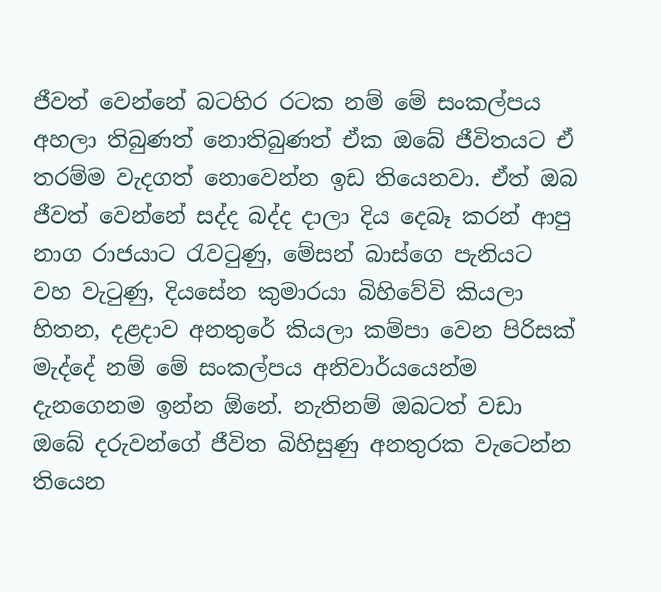ජීවත් වෙන්නේ බටහිර රටක නම් මේ සංකල්පය අහලා තිබුණත් නොතිබුණත් ඒක ඔබේ ජීවිතයට ඒ තරම්ම වැදගත් නොවෙන්න ඉඩ තියෙනවා. ඒත් ඔබ ජීවත් වෙන්නේ සද්ද බද්ද දාලා දිය දෙබෑ කරන් ආපු නාග රාජයාට රැවටුණු, මේසන් බාස්ගෙ පැනියට වහ වැටුණු, දියසේන කුමාරයා බිහිවේවි කියලා හිතන, දළදාව අනතුරේ කියලා කම්පා වෙන පිරිසක් මැද්දේ නම් මේ සංකල්පය අනිවාර්යයෙන්ම දැනගෙනම ඉන්න ඕනේ. නැතිනම් ඔබටත් වඩා ඔබේ දරුවන්ගේ ජීවිත බිහිසුණු අනතුරක වැටෙන්න තියෙන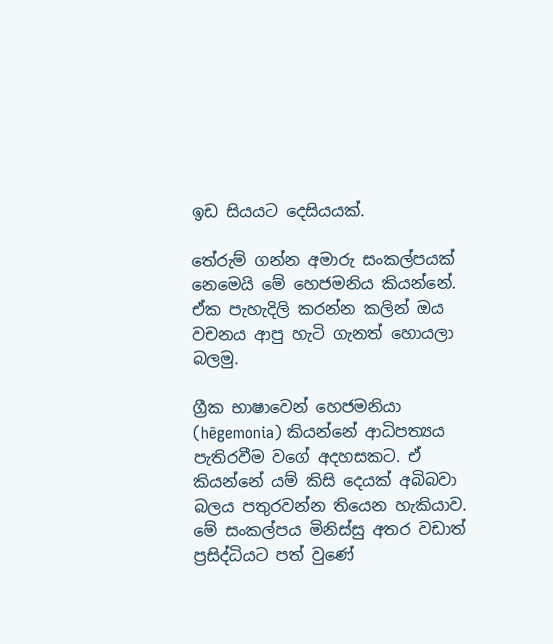ඉඩ සියයට දෙසියයක්.

තේරුම් ගන්න අමාරු සංකල්පයක් නෙමෙයි මේ හෙජමනිය කියන්නේ. ඒක පැහැදිලි කරන්න කලින් ඔය වචනය ආපු හැටි ගැනත් හොයලා බලමු.

ග්‍රීක භාෂාවෙන් හෙජමනියා (hēgemonia) කියන්නේ ආධිපත්‍යය පැතිරවීම වගේ අදහසකට. ඒ කියන්නේ යම් කිසි දෙයක් අබිබවා බලය පතුරවන්න තියෙන හැකියාව. මේ සංකල්පය මිනිස්සු අතර වඩාත් ප්‍රසිද්ධියට පත් වුණේ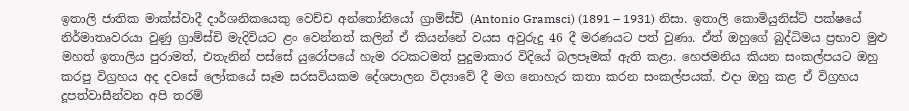ඉතාලි ජාතික මාක්ස්වාදී දාර්ශනිකයෙකු වෙච්ච අන්තෝනියෝ ග්‍රාම්ස්චි (Antonio Gramsci) (1891 – 1931) නිසා. ඉතාලි කොමියුනිස්ට් පක්ෂයේ නිර්මාතෘවරයා වුණු ග්‍රාම්ස්චි මැදිවියට ළං වෙන්නත් කලින් ඒ කියන්නේ වයස අවුරුදු 46 දී මරණයට පත් වුණා. ඒත් ඔහුගේ බුද්ධිමය ප්‍රභාව මුළු මහත් ඉතාලිය පුරාමත්, එතැනින් පස්සේ යුරෝපයේ හැම රටකටමත් පුදුමාකාර විදියේ බලපෑමක් ඇති කළා. හෙජමනිය කියන සංකල්පයට ඔහු කරපු විග්‍රහය අද දවසේ ලෝකයේ සෑම සරසවියකම දේශපාලන විද්‍යාවේ දී මග නොහැර කතා කරන සංකල්පයක්. එදා ඔහු කළ ඒ විග්‍රහය දූපත්වාසීන්වන අපි තරම්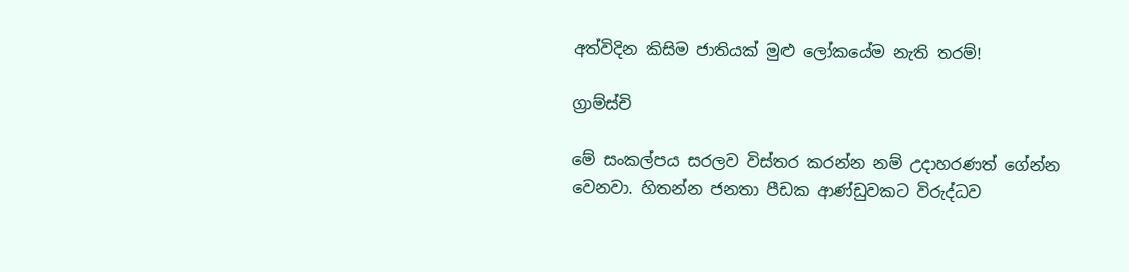අත්විදින කිසිම ජාතියක් මුළු ලෝකයේම නැති තරම්!

ග්‍රාම්ස්චි

මේ සංකල්පය සරලව විස්තර කරන්න නම් උදාහරණත් ගේන්න වෙනවා. හිතන්න ජනතා පීඩක ආණ්ඩුවකට විරුද්ධව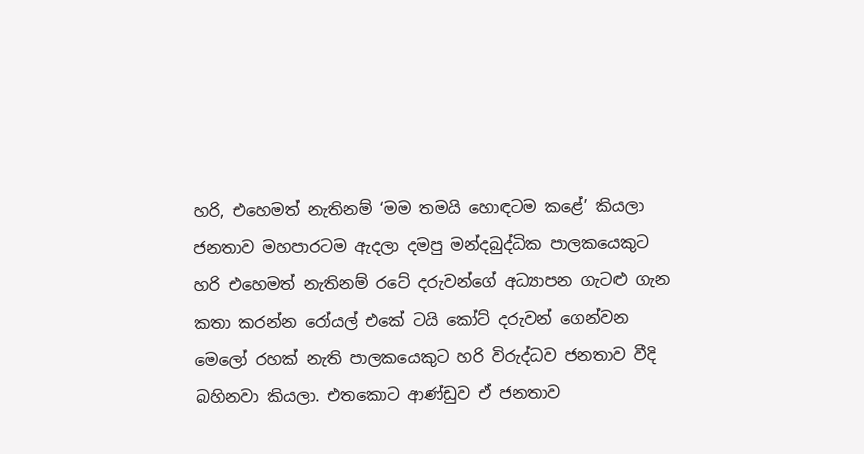හරි, එහෙමත් නැතිනම් ‘මම තමයි හොඳටම කළේ’ කියලා ජනතාව මහපාරටම ඇදලා දමපු මන්දබුද්ධික පාලකයෙකුට හරි එහෙමත් නැතිනම් රටේ දරුවන්ගේ අධ්‍යාපන ගැටළු ගැන කතා කරන්න රෝයල් එකේ ටයි කෝට් දරුවන් ගෙන්වන මෙලෝ රහක් නැති පාලකයෙකුට හරි විරුද්ධව ජනතාව වීදි බහිනවා කියලා. එතකොට ආණ්ඩුව ඒ ජනතාව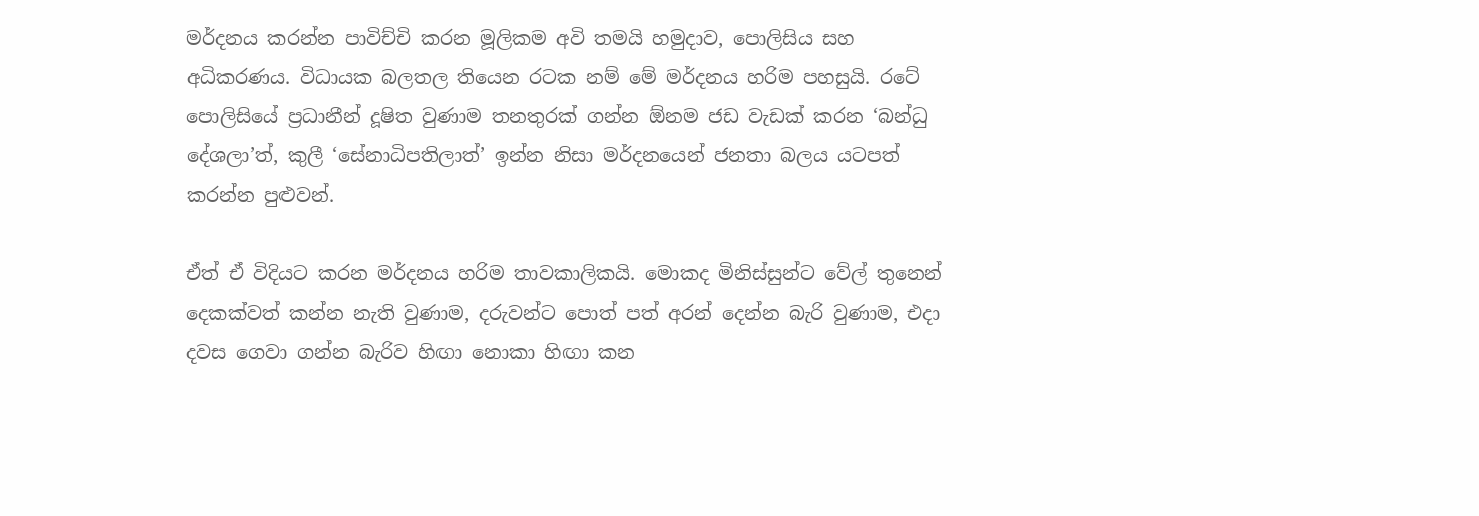මර්දනය කරන්න පාවිච්චි කරන මූලිකම අවි තමයි හමුදාව, පොලිසිය සහ අධිකරණය. විධායක බලතල තියෙන රටක නම් මේ මර්දනය හරිම පහසුයි. රටේ පොලිසියේ ප්‍රධානීන් දූෂිත වුණාම තනතුරක් ගන්න ඕනම ජඩ වැඩක් කරන ‘බන්ධු දේශලා’ත්, කුලී ‘සේනාධිපතිලාත්’ ඉන්න නිසා මර්දනයෙන් ජනතා බලය යටපත් කරන්න පුළුවන්.

ඒත් ඒ විදියට කරන මර්දනය හරිම තාවකාලිකයි. මොකද මිනිස්සුන්ට වේල් තුනෙන් දෙකක්වත් කන්න නැති වුණාම, දරුවන්ට පොත් පත් අරන් දෙන්න බැරි වුණාම, එදා දවස ගෙවා ගන්න බැරිව හිඟා නොකා හිඟා කන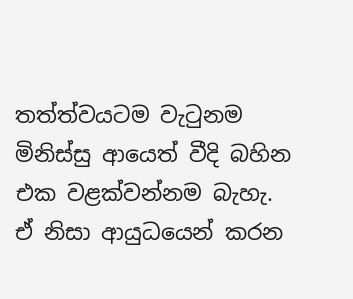තත්ත්වයටම වැටුනම මිනිස්සු ආයෙත් වීදි බහින එක වළක්වන්නම බැහැ. ඒ නිසා ආයුධයෙන් කරන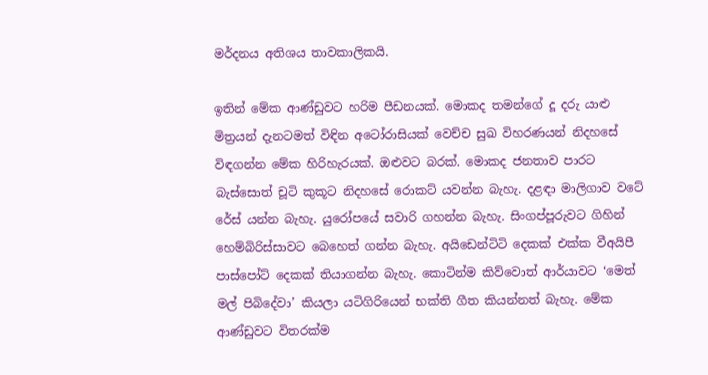මර්දනය අතිශය තාවකාලිකයි.

ඉතින් මේක ආණ්ඩුවට හරිම පීඩනයක්. මොකද තමන්ගේ දූ දරු යාළු මිත්‍රයන් දැනටමත් විඳින අටෝරාසියක් වෙච්ච සුඛ විහරණයන් නිදහසේ විඳගන්න මේක හිරිහැරයක්. ඔළුවට බරක්. මොකද ජනතාව පාරට බැස්සොත් චූටි කුකූට නිදහසේ රොකට් යවන්න බැහැ. දළඳා මාලිගාව වටේ රේස් යන්න බැහැ. යුරෝපයේ සවාරි ගහන්න බැහැ. සිංගප්පූරුවට ගිහින් හෙම්බිරිස්සාවට බෙහෙත් ගන්න බැහැ. අයිඩෙන්ටිටි දෙකක් එක්ක වීඅයිපී පාස්පෝට් දෙකක් තියාගන්න බැහැ. කොටින්ම කිව්වොත් ආර්යාවට ‘මෙත් මල් පිබිදේවා’ කියලා යටිගිරියෙන් භක්ති ගීත කියන්නත් බැහැ. මේක ආණ්ඩුවට විතරක්ම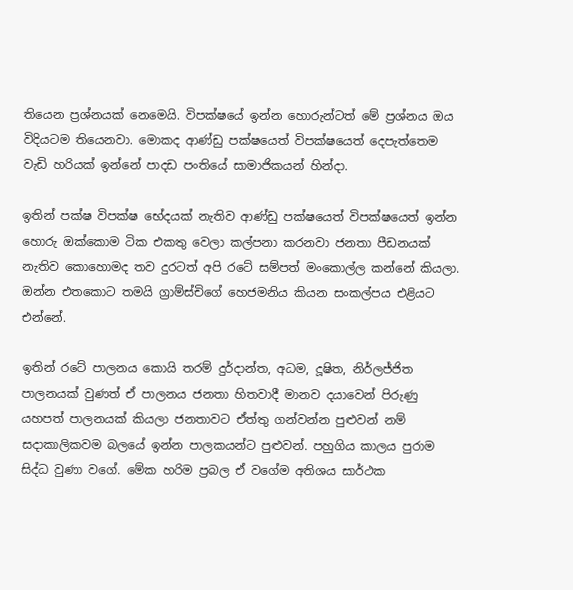තියෙන ප්‍රශ්නයක් නෙමෙයි. විපක්ෂයේ ඉන්න හොරුන්ටත් මේ ප්‍රශ්නය ඔය විදියටම තියෙනවා. මොකද ආණ්ඩු පක්ෂයෙත් විපක්ෂයෙත් දෙපැත්තෙම වැඩි හරියක් ඉන්නේ පාදඩ පංතියේ සාමාජිකයන් හින්දා.

ඉතින් පක්ෂ විපක්ෂ භේදයක් නැතිව ආණ්ඩු පක්ෂයෙත් විපක්ෂයෙත් ඉන්න හොරු ඔක්කොම ටික එකතු වෙලා කල්පනා කරනවා ජනතා පීඩනයක් නැතිව කොහොමද තව දුරටත් අපි රටේ සම්පත් මංකොල්ල කන්නේ කියලා. ඔන්න එතකොට තමයි ග්‍රාම්ස්චිගේ හෙජමනිය කියන සංකල්පය එළියට එන්නේ.

ඉතින් රටේ පාලනය කොයි තරම් දුර්දාන්ත, අධම, දූෂිත, නිර්ලජ්ජිත පාලනයක් වුණත් ඒ පාලනය ජනතා හිතවාදී මානව දයාවෙන් පිරුණු යහපත් පාලනයක් කියලා ජනතාවට ඒත්තු ගන්වන්න පුළුවන් නම් සදාකාලිකවම බලයේ ඉන්න පාලකයන්ට පුළුවන්. පහුගිය කාලය පුරාම සිද්ධ වුණා වගේ. මේක හරිම ප්‍රබල ඒ වගේම අතිශය සාර්ථක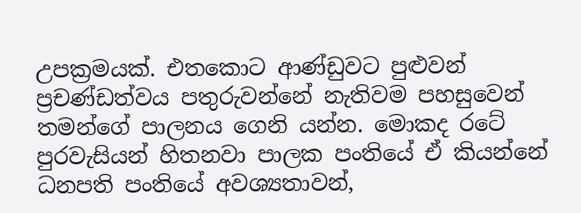උපක්‍රමයක්. එතකොට ආණ්ඩුවට පුළුවන් ප්‍රචණ්ඩත්වය පතුරුවන්නේ නැතිවම පහසුවෙන් තමන්ගේ පාලනය ගෙනි යන්න. මොකද රටේ පුරවැසියන් හිතනවා පාලක පංතියේ ඒ කියන්නේ ධනපති පංතියේ අවශ්‍යතාවන්,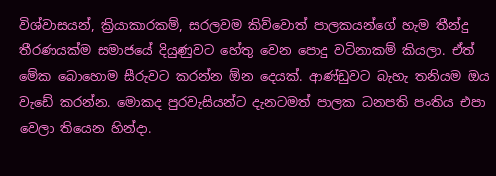විශ්වාසයන්, ක්‍රියාකාරකම්, සරලවම කිව්වොත් පාලකයන්ගේ හැම තීන්දු තීරණයක්ම සමාජයේ දියුණුවට හේතු වෙන පොදු වටිනාකම් කියලා. ඒත් මේක බොහොම සීරුවට කරන්න ඕන දෙයක්. ආණ්ඩුවට බැහැ තනියම ඔය වැඩේ කරන්න. මොකද පුරවැසියන්ට දැනටමත් පාලක ධනපති පංතිය එපා වෙලා තියෙන හින්දා.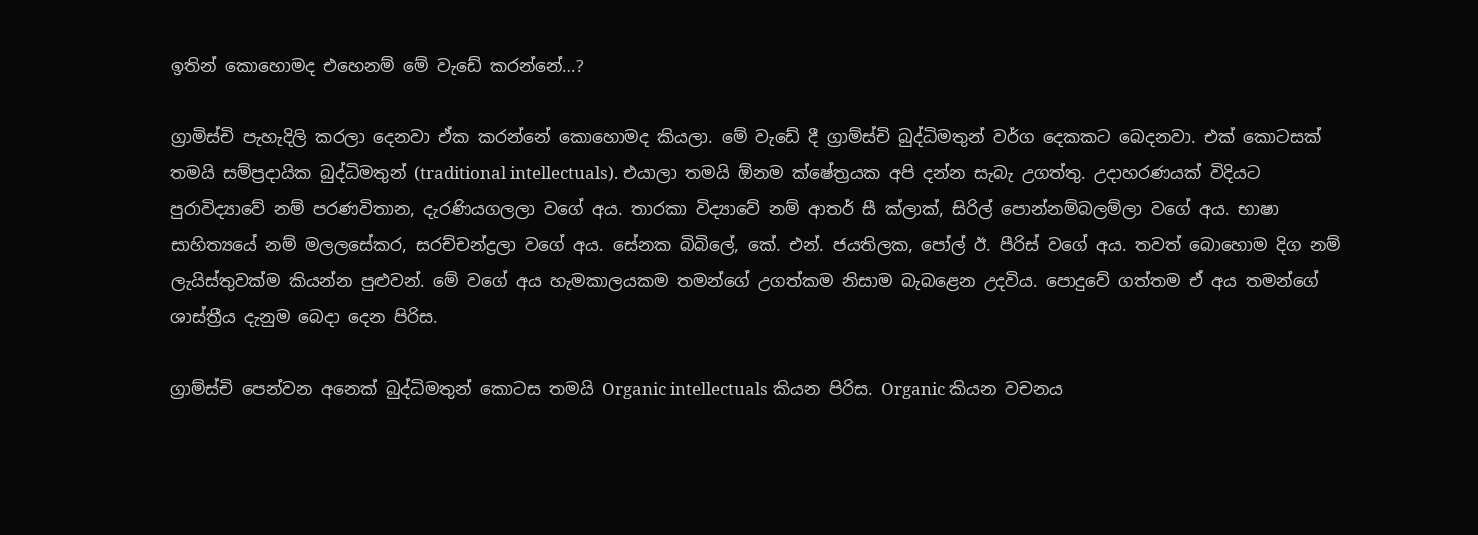ඉතින් කොහොමද එහෙනම් මේ වැඩේ කරන්නේ…?

ග්‍රාමිස්චි පැහැදිලි කරලා දෙනවා ඒක කරන්නේ කොහොමද කියලා. මේ වැඩේ දී ග්‍රාම්ස්චි බුද්ධිමතුන් වර්ග දෙකකට බෙදනවා. එක් කොටසක් තමයි සම්ප්‍රදායික බුද්ධිමතුන් (traditional intellectuals). එයාලා තමයි ඕනම ක්ෂේත්‍රයක අපි දන්න සැබැ උගත්තු. උදාහරණයක් විදියට පුරාවිද්‍යාවේ නම් පරණවිතාන, දැරණියගලලා වගේ අය. තාරකා විද්‍යාවේ නම් ආතර් සී ක්ලාක්, සිරිල් පොන්නම්බලම්ලා වගේ අය. භාෂා සාහිත්‍යයේ නම් මලලසේකර, සරච්චන්ද්‍රලා වගේ අය. සේනක බිබිලේ, කේ. එන්. ජයතිලක, පෝල් ඊ. පීරිස් වගේ අය. තවත් බොහොම දිග නම් ලැයිස්තුවක්ම කියන්න පුළුවන්. මේ වගේ අය හැමකාලයකම තමන්ගේ උගත්කම නිසාම බැබළෙන උදවිය. පොදුවේ ගත්තම ඒ අය තමන්ගේ ශාස්ත්‍රීය දැනුම බෙදා දෙන පිරිස.

ග්‍රාම්ස්චි පෙන්වන අනෙක් බුද්ධිමතුන් කොටස තමයි Organic intellectuals කියන පිරිස. Organic කියන වචනය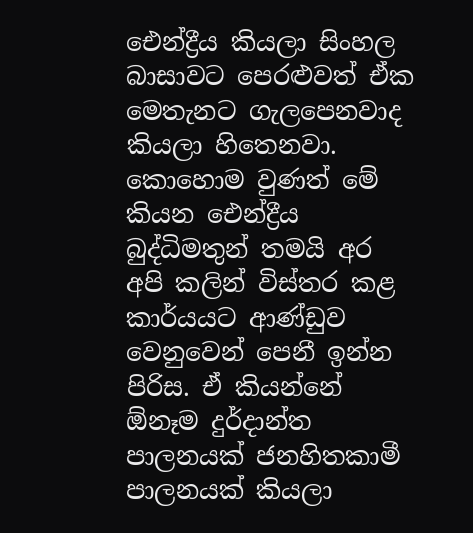ඓන්ද්‍රීය කියලා සිංහල බාසාවට පෙරළුවත් ඒක මෙතැනට ගැලපෙනවාද කියලා හිතෙනවා. කොහොම වුණත් මේ කියන ඓන්ද්‍රීය බුද්ධිමතුන් තමයි අර අපි කලින් විස්තර කළ කාර්යයට ආණ්ඩුව වෙනුවෙන් පෙනී ඉන්න පිරිස. ඒ කියන්නේ ඕනෑම දුර්දාන්ත පාලනයක් ජනහිතකාමී පාලනයක් කියලා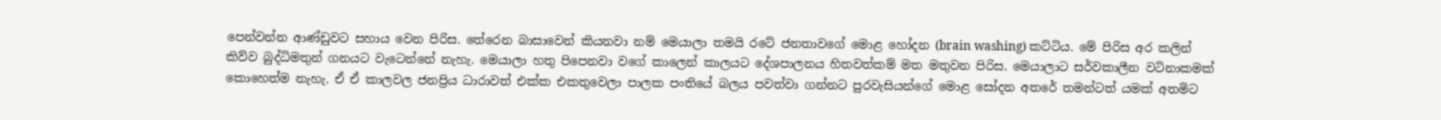පෙන්වන්න ආණ්ඩුවට සහාය වෙන පිරිස. තේරෙන බාසාවෙන් කියනවා නම් මෙයාලා තමයි රටේ ජනතාවගේ මොළ හෝදන (brain washing) කට්ටිය. මේ පිරිස අර කලින් කිව්ව බුද්ධිමතුන් ගනයට වැටෙන්නේ නැහැ. මෙයාලා හතු පිපෙනවා වගේ කාලෙන් කාලයට දේශපාලනය හිතවත්කම් මත මතුවන පිරිස. මෙයාලාට සර්වකාලීන වටිනාකමක් කොහෙත්ම නැහැ. ඒ ඒ කාලවල ජනප්‍රිය ධාරාවත් එක්ක එකතුවෙලා පාලක පංතියේ බලය පවත්වා ගන්නට පුරවැසියන්ගේ මොළ සෝදන අතරේ තමන්ටත් යමක් අතමිට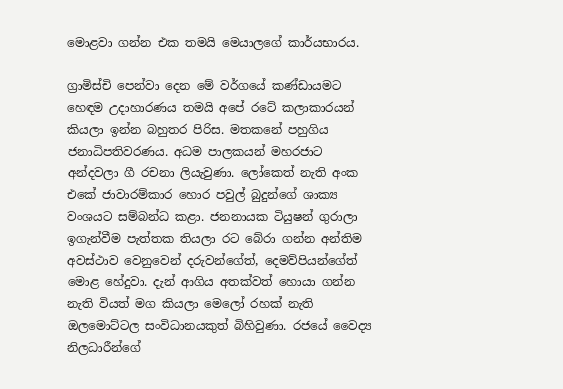මොළවා ගන්න එක තමයි මෙයාලගේ කාර්යභාරය.

ග්‍රාමිස්චි පෙන්වා දෙන මේ වර්ගයේ කණ්ඩායමට හ‍ෙඳම උදාහාරණය තමයි අපේ රටේ කලාකාරයන් කියලා ඉන්න බහුතර පිරිස. මතකනේ පහුගිය ජනාධිපතිවරණය. අධම පාලකයන් මහරජාට අන්දවලා ගී රචනා ලියැවුණා. ලෝකෙත් නැති අංක එකේ ජාවාරම්කාර හොර පවුල් බුදුන්ගේ ශාක්‍ය වංශයට සම්බන්ධ කළා. ජනනායක ටියුෂන් ගුරාලා ඉගැන්වීම පැත්තක තියලා රට බේරා ගන්න අන්තිම අවස්ථාව වෙනුවෙන් දරුවන්ගේත්, දෙමව්පියන්ගේත් මොළ හේදුවා. දැන් ආගිය අතක්වත් හොයා ගන්න නැති වියත් මග කියලා මෙලෝ රහක් නැති ඔලමොට්ටල සංවිධානයකුත් බිහිවුණා. රජයේ වෛද්‍ය නිලධාරීන්ගේ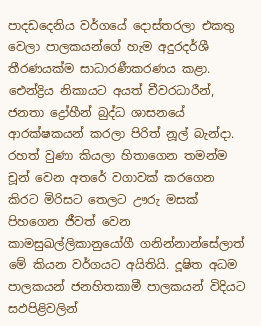පාදඩදෙනිය වර්ගයේ දොස්තරලා එකතු වෙලා පාලකයන්ගේ හැම අදුරදර්ශී තීරණයක්ම සාධාරණීකරණය කළා. ඓන්ද්‍රිය නිකායට අයත් චීවරධාරීන්, ජනතා ද්‍රෝහීන් බුද්ධ ශාසනයේ ආරක්ෂකයන් කරලා පිරිත් නූල් බැන්දා. රහත් වුණා කියලා හිතාගෙන තමන්ම චූන් වෙන අතරේ වගාවක් කරගෙන කිරට මිරිසට තෙලට ඌරු මසක් පිහගෙන ජීවත් වෙන කාමසුඛල්ලිකානුයෝගී ගනින්නාන්සේලාත් මේ කියන වර්ගයට අයිතියි. දූෂිත අධම පාලකයන් ජනහිතකාමී පාලකයන් විදියට සඵපිළිවලින්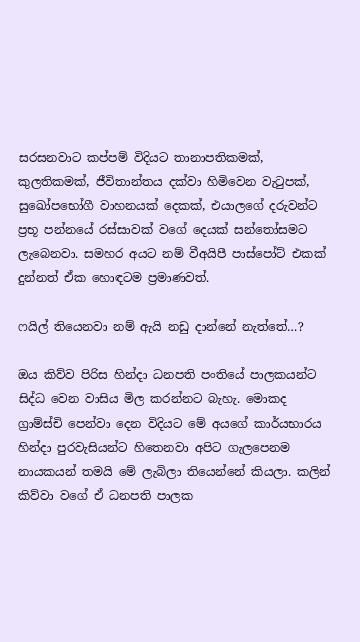සරසනවාට කප්පම් විදියට තානාපතිකමක්, කුලතිකමක්, ජීවිතාන්තය දක්වා හිමිවෙන වැටුපක්, සුඛෝපභෝගී වාහනයක් දෙකක්, එයාලගේ දරුවන්ට ප්‍රභූ පන්නයේ රස්සාවක් වගේ දෙයක් සන්තෝසමට ලැබෙනවා. සමහර අයට නම් වීඅයිපී පාස්පෝට් එකක් දුන්නත් ඒක හොඳටම ප්‍රමාණවත්.

ෆයිල් තියෙනවා නම් ඇයි නඩු දාන්නේ නැත්තේ…?

ඔය කිව්ව පිරිස හින්දා ධනපති පංතියේ පාලකයන්ට සිද්ධ වෙන වාසිය මිල කරන්නට බැහැ. මොකද ග්‍රාම්ස්චි පෙන්වා දෙන විදියට මේ අයගේ කාර්යභාරය හින්දා පුරවැසියන්ට හිතෙනවා අපිට ගැලපෙනම නායකයන් තමයි මේ ලැබිලා තියෙන්නේ කියලා. කලින් කිව්වා වගේ ඒ ධනපති පාලක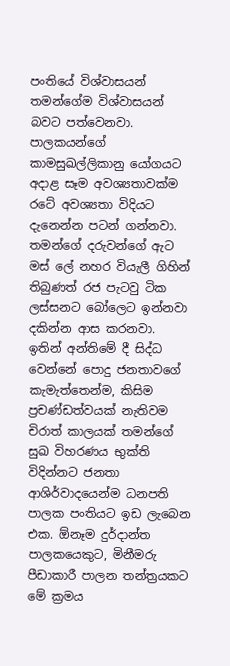පංතියේ විශ්වාසයන් තමන්ගේම විශ්වාසයන් බවට පත්වෙනවා. පාලකයන්ගේ කාමසුඛල්ලිකානු යෝගයට අදාළ සෑම අවශ්‍යතාවක්ම රටේ අවශ්‍යතා විදියට දැනෙන්න පටන් ගන්නවා. තමන්ගේ දරුවන්ගේ ඇට මස් ලේ නහර වියැලී ගිහින් තිබුණත් රජ පැටවු ටික ලස්සනට බෝලෙට ඉන්නවා දකින්න ආස කරනවා. ඉතින් අන්තිමේ දී සිද්ධ වෙන්නේ පොදු ජනතාවගේ කැමැත්තෙන්ම, කිසිම ප්‍රචණ්ඩත්වයක් නැතිවම චිරාත් කාලයක් තමන්ගේ සුඛ විහරණය භුක්ති විදින්නට ජනතා ආශිර්වාදයෙන්ම ධනපති පාලක පංතියට ඉඩ ලැබෙන එක. ඕනෑම දුර්දාන්ත පාලකයෙකුට, මිනීමරු පීඩාකාරී පාලන තන්ත්‍රයකට මේ ක්‍රමය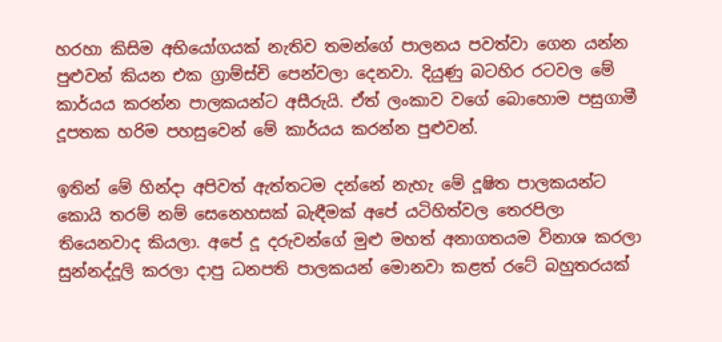හරහා කිසිම අභියෝගයක් නැතිව තමන්ගේ පාලනය පවත්වා ගෙන යන්න පුළුවන් කියන එක ග්‍රාම්ස්චි පෙන්වලා දෙනවා. දියුණු බටහිර රටවල මේ කාර්යය කරන්න පාලකයන්ට අසීරුයි. ඒත් ලංකාව වගේ බොහොම පසුගාමී දූපතක හරිම පහසුවෙන් මේ කාර්යය කරන්න පුළුවන්.

ඉතින් මේ හින්දා අපිවත් ඇත්තටම දන්නේ නැහැ මේ දූෂිත පාලකයන්ට කොයි තරම් නම් සෙනෙහසක් බැඳීමක් අපේ යටිහිත්වල තෙරපිලා තියෙනවාද කියලා. අපේ දූ දරුවන්ගේ මුළු මහත් අනාගතයම විනාශ කරලා සුන්නද්දූලි කරලා දාපු ධනපති පාලකයන් මොනවා කළත් රටේ බහුතරයක්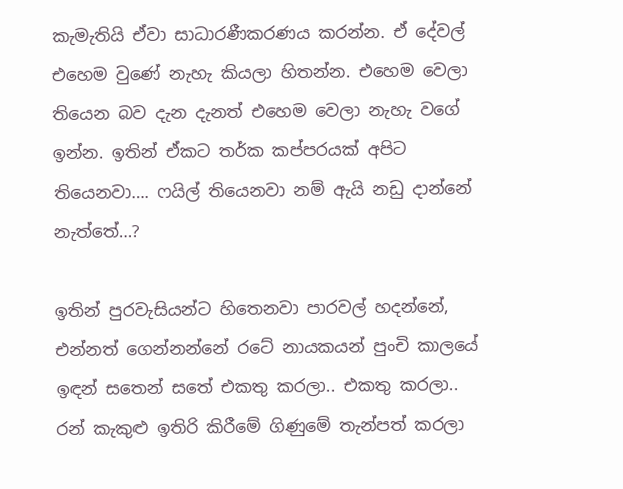කැමැතියි ඒවා සාධාරණීකරණය කරන්න. ඒ දේවල් එහෙම වුණේ නැහැ කියලා හිතන්න. එහෙම වෙලා තියෙන බව දැන දැනත් එහෙම වෙලා නැහැ වගේ ඉන්න. ඉතින් ඒකට තර්ක කප්පරයක් අපිට තියෙනවා…. ෆයිල් තියෙනවා නම් ඇයි නඩු දාන්නේ නැත්තේ…?

ඉතින් පුරවැසියන්ට හිතෙනවා පාරවල් හදන්නේ, එන්නත් ගෙන්නන්නේ රටේ නායකයන් පුංචි කාලයේ ඉඳන් සතෙන් සතේ එකතු කරලා.. එකතු කරලා.. රන් කැකුළු ඉතිරි කිරීමේ ගිණුමේ තැන්පත් කරලා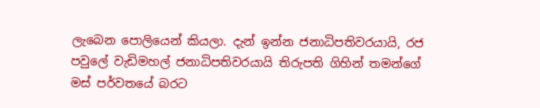ලැබෙන පොලියෙන් කියලා. දැන් ඉන්න ජනාධිපතිවරයායි, රජ පවුලේ වැඩිමහල් ජනාධිපතිවරයායි තිරුපති ගිහින් තමන්ගේ මස් පර්වතයේ බරට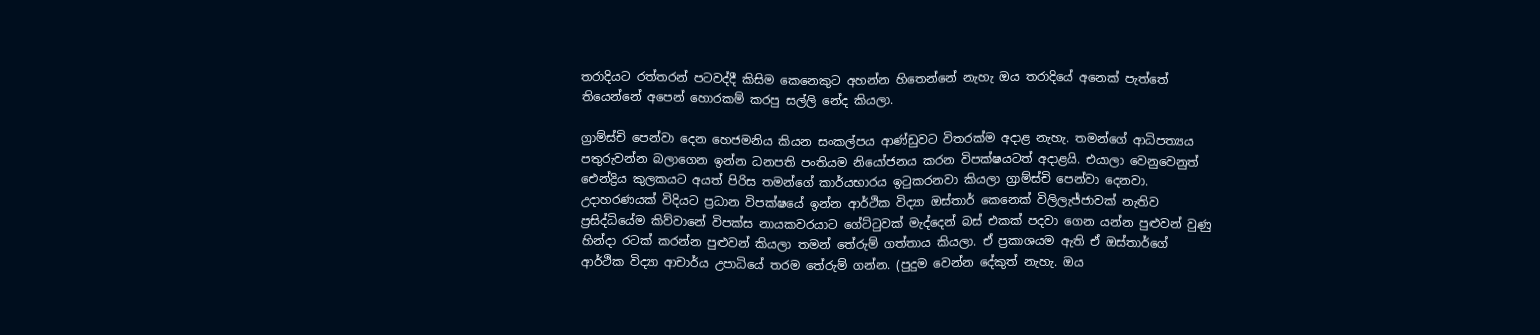තරාදියට රත්තරන් පටවද්දී කිසිම කෙනෙකුට අහන්න හිතෙන්නේ නැහැ ඔය තරාදියේ අනෙක් පැත්තේ තියෙන්නේ අපෙන් හොරකම් කරපු සල්ලි නේද කියලා.

ග්‍රාම්ස්චි පෙන්වා දෙන හෙජමනිය කියන සංකල්පය ආණ්ඩුවට විතරක්ම අදාළ නැහැ. තමන්ගේ ආධිපත්‍යය පතුරුවන්න බලාගෙන ඉන්න ධනපති පංතියම නියෝජනය කරන විපක්ෂයටත් අදාළයි. එයාලා වෙනුවෙනුත් ඓන්ද්‍රිය කුලකයට අයත් පිරිස තමන්ගේ කාර්යභාරය ඉටුකරනවා කියලා ග්‍රාම්ස්චි පෙන්වා දෙනවා. උදාහරණයක් විදියට ප්‍රධාන විපක්ෂයේ ඉන්න ආර්ථික විද්‍යා ඔස්තාර් කෙනෙක් විලිලැජ්ජාවක් නැතිව ප්‍රසිද්ධියේම කිව්වානේ විපක්ස නායකවරයාට ගේට්ටුවක් මැද්දෙන් බස් එකක් පදවා ගෙන යන්න පුළුවන් වුණු හින්දා රටක් කරන්න පුළුවන් කියලා තමන් තේරුම් ගත්තාය කියලා. ඒ ප්‍රකාශයම ඇති ඒ ඔස්තාර්ගේ  ආර්ථික විද්‍යා ආචාර්ය උපාධියේ තරම තේරුම් ගන්න. (පුදුම වෙන්න දේකුත් නැහැ. ඔය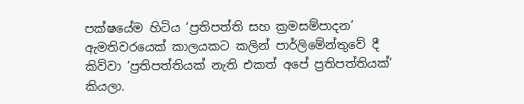පක්ෂයේම හිටිය ‘ප්‍රතිපත්ති සහ ක්‍රමසම්පාදන’ ඇමතිවරයෙක් කාලයකට කලින් පාර්ලිමේන්තුවේ දී කිව්වා ‘ප්‍රතිපත්තියක් නැති එකත් අපේ ප්‍රතිපත්තියක්’ කියලා.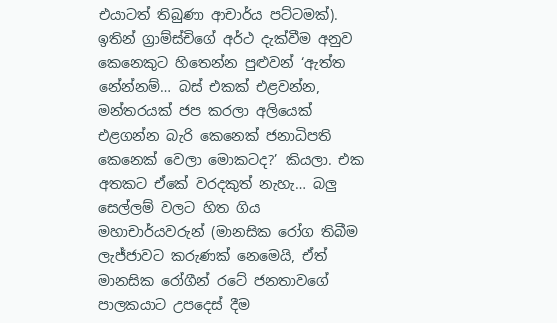එයාටත් තිබුණා ආචාර්ය පට්ටමක්). ඉතින් ග්‍රාම්ස්චිගේ අර්ථ දැක්වීම අනුව කෙනෙකුට හිතෙන්න පුළුවන් ‘ඇත්ත නේන්නම්… බස් එකක් එළවන්න, මන්තරයක් ජප කරලා අලියෙක් එළගන්න බැරි කෙනෙක් ජනාධිපති කෙනෙක් වෙලා මොකටද?’ කියලා. එක අතකට ඒකේ වරදකුත් නැහැ… බලු සෙල්ලම් වලට හිත ගිය මහාචාර්යවරුන් (මානසික රෝග තිබීම ලැජ්ජාවට කරුණක් නෙමෙයි, ඒත් මානසික රෝගීන් රටේ ජනතාවගේ පාලකයාට උපදෙස් දීම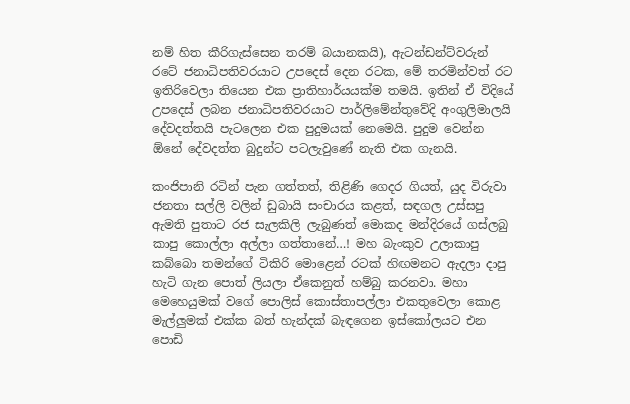නම් හිත කීරිගැස්සෙන තරම් බයානකයි), ඇටන්ඩන්ට්වරුන් රටේ ජනාධිපතිවරයාට උපදෙස් දෙන රටක, මේ තරමින්වත් රට ඉතිරිවෙලා තියෙන එක ප්‍රාතිහාර්යයක්ම තමයි. ඉතින් ඒ විදියේ උපදෙස් ලබන ජනාධිපතිවරයාට පාර්ලිමේන්තුවේදි අංගුලිමාලයි දේවදත්තයි පැටලෙන එක පුදුමයක් නෙමෙයි. පුදුම වෙන්න ඕනේ දේවදත්ත බුදුන්ට පටලැවුණේ නැති එක ගැනයි.

කංජිපානි රටින් පැන ගත්තත්, තිළිණි ගෙදර ගියත්, යුද විරුවා ජනතා සල්ලි වලින් ඩුබායි සංචාරය කළත්, සඳගල උස්සපු ඇමති පුතාට රජ සැලකිලි ලැබුණත් මොකද මන්දිරයේ ගස්ලබු කාපු කොල්ලා අල්ලා ගත්තානේ…! මහ බැංකුව උලාකාපු කබ්බො තමන්ගේ ටිකිරි මොළෙන් රටක් හ‍ිඟමනට ඇදලා දාපු හැටි ගැන පොත් ලියලා ඒකෙනුත් හම්බු කරනවා. මහා මෙහෙයුමක් වගේ පොලිස් කොස්තාපල්ලා එකතුවෙලා කොළ මැල්ලුමක් එක්ක බත් හැන්දක් බැඳගෙන ඉස්කෝලයට එන පොඩි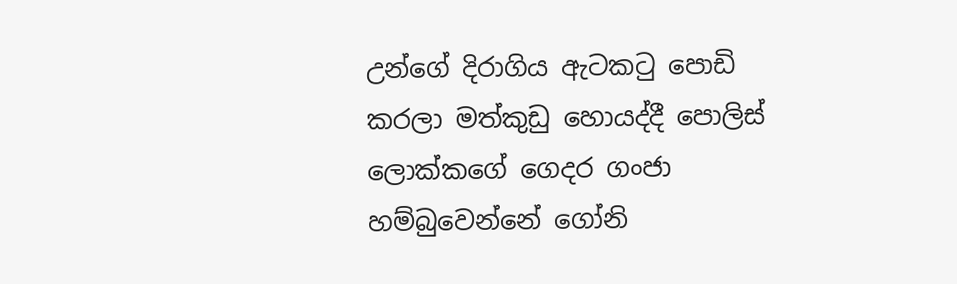උන්ගේ දිරාගිය ඇටකටු පොඩි කරලා මත්කුඩු හොයද්දී පොලිස් ලොක්කගේ ගෙදර ගංජා හම්බුවෙන්නේ ගෝනි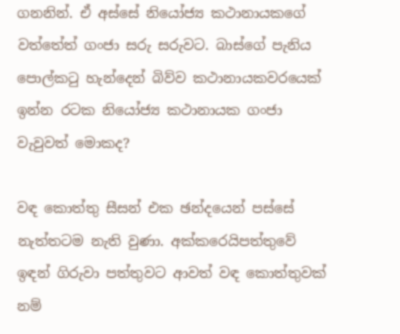ගනනින්. ඒ අස්සේ නියෝජ්‍ය කථානායකගේ වත්තේත් ගංජා සරු සරුවට. බාස්ගේ පැනිය පොල්කටු හැන්දෙන් බිව්ව කථානායකවරයෙක් ඉන්න රටක නියෝජ්‍ය කථානායක ගංජා වැවුවත් මොකද?

වඳ කොත්තු සීසන් එක ඡන්දයෙන් පස්සේ නැත්තටම නැති වුණා. අක්කරෙයිපත්තුවේ ඉඳන් ගිරුවා පත්තුවට ආවත් වඳ කොත්තුවක් නම්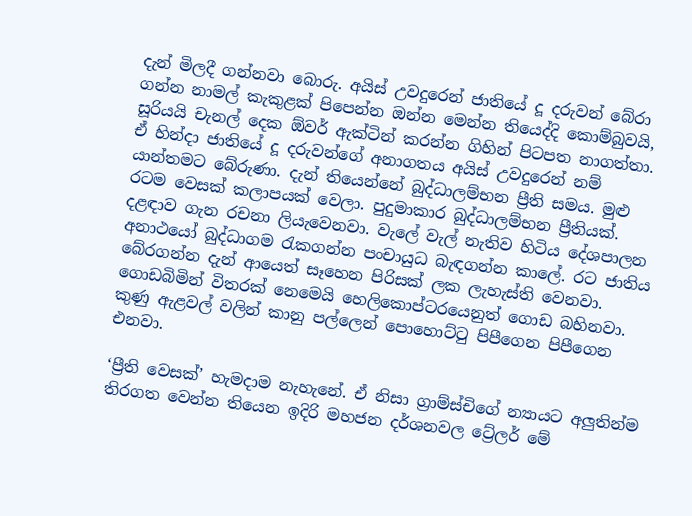දැන් මිලදී ගන්නවා බොරු. අයිස් උවදුරෙන් ජාතියේ දූ දරුවන් බේරා ගන්න නාමල් කැකුළක් පිපෙන්න ඔන්න මෙන්න තියෙද්දි කොම්බුවයි, සූරියයි චැනල් දෙක ඕවර් ඇක්ටින් කරන්න ගිහින් පිටපත නාගත්තා. ඒ හින්දා ජාතියේ දූ දරුවන්ගේ අනාගතය අයිස් උවදුරෙන් නම් යාන්තමට බේරුණා. දැන් තියෙන්නේ බුද්ධාලම්භන ප්‍රීති සමය. මුළු රටම වෙසක් කලාපයක් වෙලා. පුදුමාකාර බුද්ධාලම්භන ප්‍රීතියක්. දළඳාව ගැන රචනා ලියැවෙනවා. වැලේ වැල් නැතිව හිටිය දේශපාලන අනාථයෝ බුද්ධාගම රැකගන්න පංචායුධ බැඳගන්න කාලේ. රට ජාතිය බේරගන්න දැන් ආයෙත් සෑහෙන පිරිසක් ලක ලැහැස්ති වෙනවා. ගොඩබිමින් විතරක් නෙමෙයි හෙලිකොප්ටරයෙනුත් ගොඩ බහිනවා. කුණු ඇළවල් වලින් කානු පල්ලෙන් පොහොට්ටු පිපීගෙන පිපීගෙන එනවා.

‘ප්‍රීති වෙසක්’ හැමදාම නැහැනේ. ඒ නිසා ග්‍රාම්ස්චිගේ න්‍යායට අලුතින්ම තිරගත වෙන්න තියෙන ඉදිරි මහජන දර්ශනවල ට්‍රේලර් මේ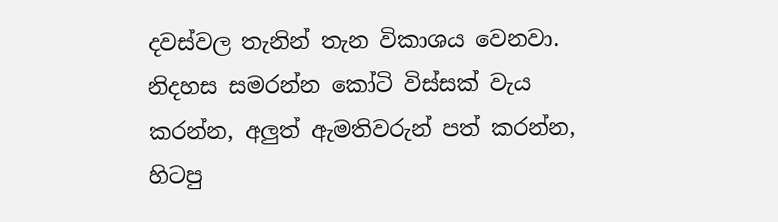දවස්වල තැනින් තැන විකාශය වෙනවා. නිදහස සමරන්න කෝටි විස්සක් වැය කරන්න, අලුත් ඇමතිවරුන් පත් කරන්න, හිටපු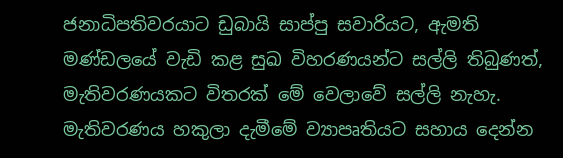ජනාධිපතිවරයාට ඩුබායි සාප්පු සවාරියට, ඇමති මණ්ඩලයේ වැඩි කළ සුඛ විහරණයන්ට සල්ලි තිබුණත්, මැතිවරණයකට විතරක් මේ වෙලාවේ සල්ලි නැහැ. මැතිවරණය හකුලා දැමීමේ ව්‍යාපෘතියට සහාය දෙන්න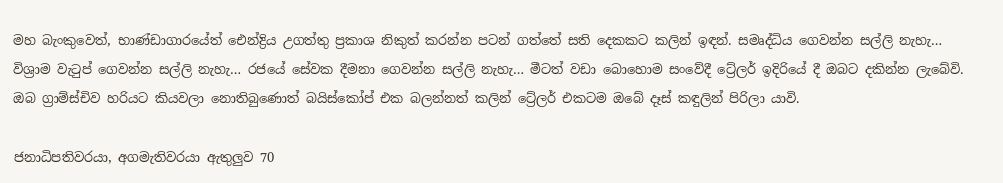මහ බැංකුවෙත්, භාණ්ඩාගාරයේත් ඓන්ද්‍රිය උගත්තු ප්‍රකාශ නිකුත් කරන්න පටන් ගත්තේ සති දෙකකට කලින් ඉඳන්. සමෘද්ධිය ගෙවන්න සල්ලි නැහැ… විශ්‍රාම වැටුප් ගෙවන්න සල්ලි නැහැ… රජයේ සේවක දීමනා ගෙවන්න සල්ලි නැහැ… මීටත් වඩා බොහොම සංවේදී ට්‍රේලර් ඉදිරියේ දී ඔබට දකින්න ලැබේවි. ඔබ ග්‍රාම්ස්චිව හරියට කියවලා නොතිබුණොත් බයිස්කෝප් එක බලන්නත් කලින් ට්‍රේලර් එකටම ඔබේ දෑස් කඳුලින් පිරිලා යාවි.

ජනාධිපතිවරයා, අගමැතිවරයා ඇතුලුව 70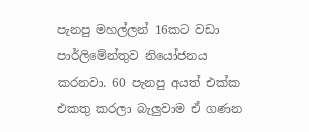පැනපු මහල්ලන් 16කට වඩා පාර්ලිමේන්තුව නියෝජනය කරනවා. 60 පැනපු අයත් එක්ක එකතු කරලා බැලුවාම ඒ ගණන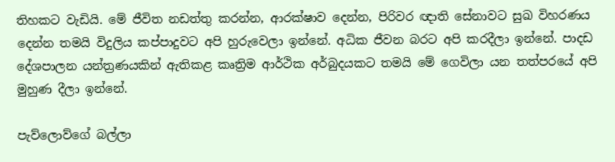තිහකට වැඩියි. මේ ජීවිත නඩත්තු කරන්න, ආරක්ෂාව දෙන්න, පිරිවර ඥාති සේනාවට සුඛ විහරණය දෙන්න තමයි විදුලිය කප්පාදුවට අපි හුරුවෙලා ඉන්නේ. අධික ජීවන බරට අපි කරදීලා ඉන්නේ. පාදඩ දේශපාලන යන්ත්‍රණයකින් ඇතිකළ කෘත්‍රිම ආර්ථික අර්බුදයකට තමයි මේ ගෙවිලා යන තත්පරයේ අපි මුහුණ දීලා ඉන්නේ.

පැව්ලොව්ගේ බල්ලා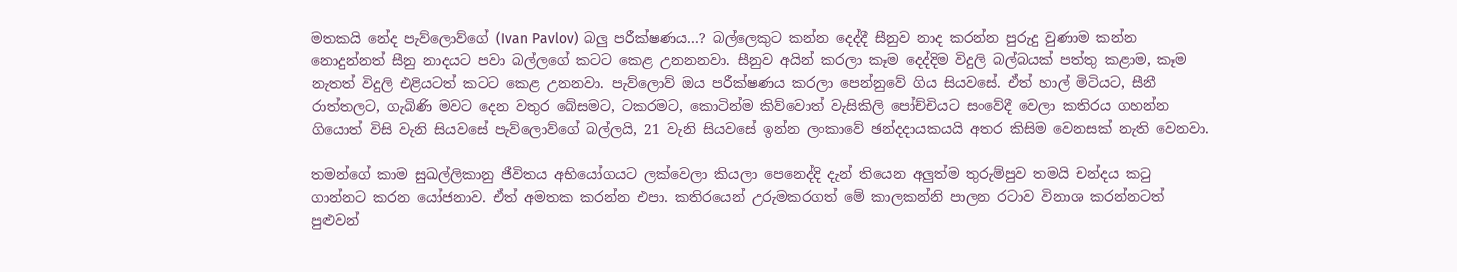මතකයි නේද පැව්ලොව්ගේ (Ivan Pavlov) බලු පරීක්ෂණය…? බල්ලෙකුට කන්න දෙද්දී සීනුව නාද කරන්න පුරුදු වුණාම කන්න නොදුන්නත් සීනු නාදයට පවා බල්ලගේ කටට කෙළ උනනනවා. සීනුව අයින් කරලා කෑම දෙද්දිම විදුලි බල්බයක් පත්තු කළාම, කෑම නැතත් විදුලි එළියටත් කටට කෙළ උනනවා. පැව්ලොව් ඔය පරීක්ෂණය කරලා පෙන්නුවේ ගිය සියවසේ. ඒත් හාල් මිටියට, සීනී රාත්තලට, ගැබිණි මවට දෙන වතුර බේසමට, ටකරමට, කොටින්ම කිව්වොත් වැසිකිලි පෝච්චියට සංවේදී වෙලා කතිරය ගහන්න ගියොත් විසි වැනි සියවසේ පැව්ලොව්ගේ බල්ලයි, 21 වැනි සියවසේ ඉන්න ලංකාවේ ඡන්දදායකයයි අතර කිසිම වෙනසක් නැති වෙනවා.

තමන්ගේ කාම සුඛල්ලිකානු ජීවිතය අභියෝගයට ලක්වෙලා කියලා පෙනෙද්දි දැන් තියෙන අලුත්ම තුරුම්පුව තමයි චන්දය කටු ගාන්නට කරන යෝජනාව. ඒත් අමතක කරන්න එපා. කතිරයෙන් උරුමකරගත් මේ කාලකන්නි පාලන රටාව විනාශ කරන්නටත් පුළුවන්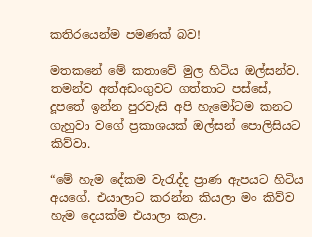කතිරයෙන්ම පමණක් බව!

මතකනේ මේ කතාවේ මුල හිටිය ඔල්සන්ව. තමන්ව අත්අඩංගුවට ගත්තාට පස්සේ, දූපතේ ඉන්න පුරවැසි අපි හැමෝටම කනට ගැහුවා වගේ ප්‍රකාශයක් ඔල්සන් පොලිසියට කිව්වා.

“මේ හැම දේකම වැරැද්ද ප්‍රාණ ඇපයට හිටිය අයගේ. එයාලාට කරන්න කියලා මං කිව්ව හැම දෙයක්ම එයාලා කළා.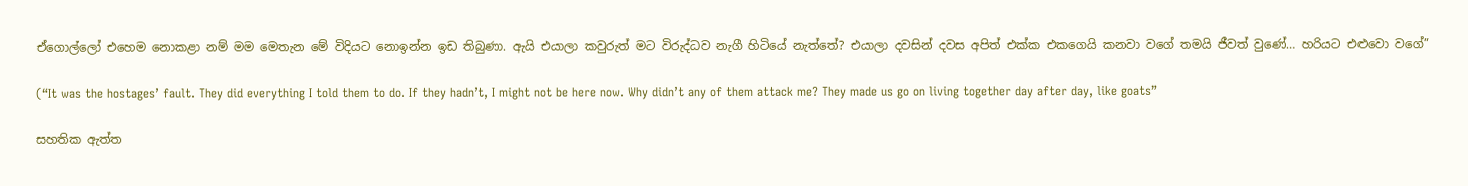ඒගොල්ලෝ එහෙම නොකළා නම් මම මෙතැන මේ විදියට නොඉන්න ඉඩ තිබුණා. ඇයි එයාලා කවුරුත් මට විරුද්ධව නැගී හිටියේ නැත්තේ? එයාලා දවසින් දවස අපිත් එක්ක එකගෙයි කනවා වගේ තමයි ජීවත් වුණේ… හරියට එළුවො වගේ”

(“It was the hostages’ fault. They did everything I told them to do. If they hadn’t, I might not be here now. Why didn’t any of them attack me? They made us go on living together day after day, like goats”

සහතික ඇත්ත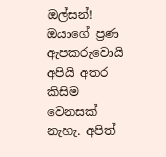ඔල්සන්! ඔයාගේ ප්‍රණ ඇපකරුවොයි අපියි අතර කිසිම වෙනසක් නැහැ. අපිත්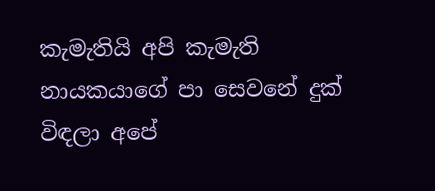කැමැතියි අපි කැමැති නායකයාගේ පා සෙවනේ දුක් විඳලා අපේ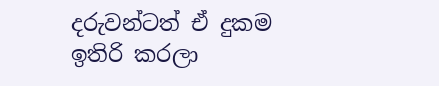දරුවන්ටත් ඒ දුකම ඉතිරි කරලා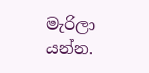මැරිලා යන්න.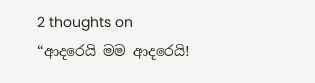2 thoughts on “ආදරෙයි මම ආදරෙයි!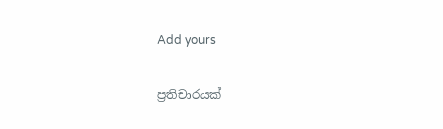Add yours

ප්‍රතිචාරයක්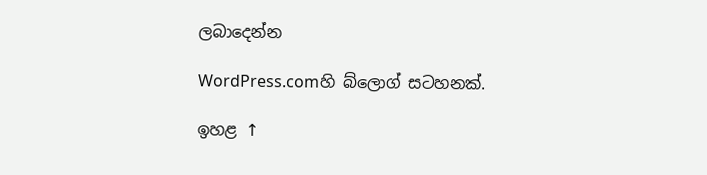ලබාදෙන්න

WordPress.comහි බ්ලොග් සටහනක්.

ඉහළ ↑